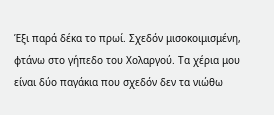Έξι παρά δέκα το πρωί. Σχεδόν μισοκοιμισμένη, φτάνω στο γήπεδο του Χολαργού. Τα χέρια μου είναι δύο παγάκια που σχεδόν δεν τα νιώθω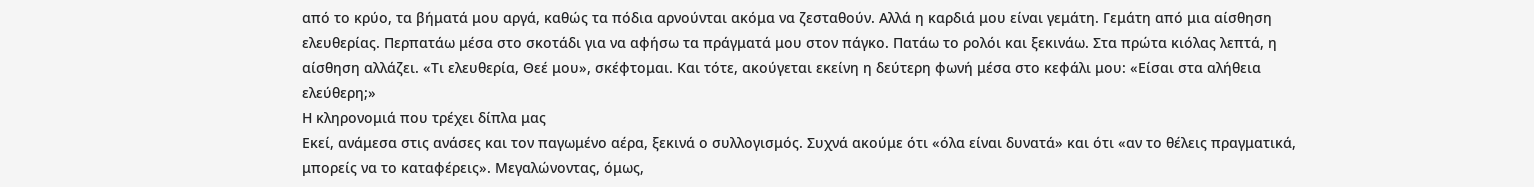από το κρύο, τα βήματά μου αργά, καθώς τα πόδια αρνούνται ακόμα να ζεσταθούν. Αλλά η καρδιά μου είναι γεμάτη. Γεμάτη από μια αίσθηση ελευθερίας. Περπατάω μέσα στο σκοτάδι για να αφήσω τα πράγματά μου στον πάγκο. Πατάω το ρολόι και ξεκινάω. Στα πρώτα κιόλας λεπτά, η αίσθηση αλλάζει. «Τι ελευθερία, Θεέ μου», σκέφτομαι. Και τότε, ακούγεται εκείνη η δεύτερη φωνή μέσα στο κεφάλι μου: «Είσαι στα αλήθεια ελεύθερη;»
Η κληρονομιά που τρέχει δίπλα μας
Εκεί, ανάμεσα στις ανάσες και τον παγωμένο αέρα, ξεκινά ο συλλογισμός. Συχνά ακούμε ότι «όλα είναι δυνατά» και ότι «αν το θέλεις πραγματικά, μπορείς να το καταφέρεις». Μεγαλώνοντας, όμως,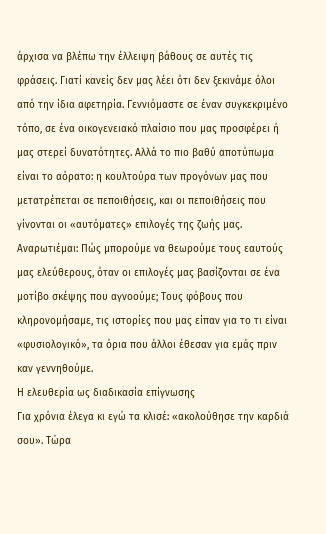άρχισα να βλέπω την έλλειψη βάθους σε αυτές τις φράσεις. Γιατί κανείς δεν μας λέει ότι δεν ξεκινάμε όλοι από την ίδια αφετηρία. Γεννιόμαστε σε έναν συγκεκριμένο τόπο, σε ένα οικογενειακό πλαίσιο που μας προσφέρει ή μας στερεί δυνατότητες. Αλλά το πιο βαθύ αποτύπωμα είναι το αόρατο: η κουλτούρα των προγόνων μας που μετατρέπεται σε πεποιθήσεις, και οι πεποιθήσεις που γίνονται οι «αυτόματες» επιλογές της ζωής μας. Αναρωτιέμαι: Πώς μπορούμε να θεωρούμε τους εαυτούς μας ελεύθερους, όταν οι επιλογές μας βασίζονται σε ένα μοτίβο σκέψης που αγνοούμε; Τους φόβους που κληρονομήσαμε, τις ιστορίες που μας είπαν για το τι είναι «φυσιολογικό», τα όρια που άλλοι έθεσαν για εμάς πριν καν γεννηθούμε.
Η ελευθερία ως διαδικασία επίγνωσης
Για χρόνια έλεγα κι εγώ τα κλισέ: «ακολούθησε την καρδιά σου». Τώρα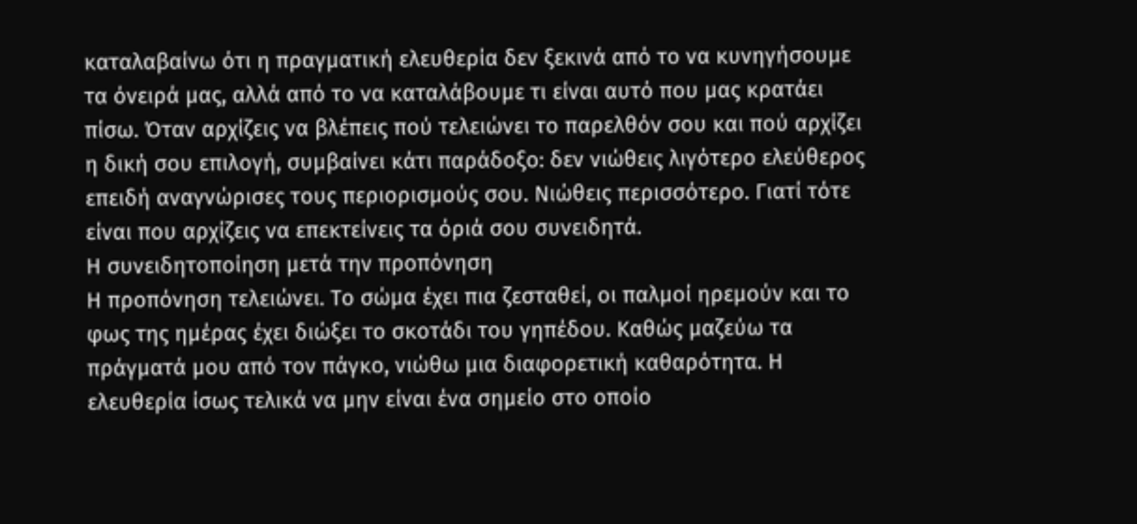καταλαβαίνω ότι η πραγματική ελευθερία δεν ξεκινά από το να κυνηγήσουμε τα όνειρά μας, αλλά από το να καταλάβουμε τι είναι αυτό που μας κρατάει πίσω. Όταν αρχίζεις να βλέπεις πού τελειώνει το παρελθόν σου και πού αρχίζει η δική σου επιλογή, συμβαίνει κάτι παράδοξο: δεν νιώθεις λιγότερο ελεύθερος επειδή αναγνώρισες τους περιορισμούς σου. Νιώθεις περισσότερο. Γιατί τότε είναι που αρχίζεις να επεκτείνεις τα όριά σου συνειδητά.
Η συνειδητοποίηση μετά την προπόνηση
Η προπόνηση τελειώνει. Το σώμα έχει πια ζεσταθεί, οι παλμοί ηρεμούν και το φως της ημέρας έχει διώξει το σκοτάδι του γηπέδου. Καθώς μαζεύω τα πράγματά μου από τον πάγκο, νιώθω μια διαφορετική καθαρότητα. Η ελευθερία ίσως τελικά να μην είναι ένα σημείο στο οποίο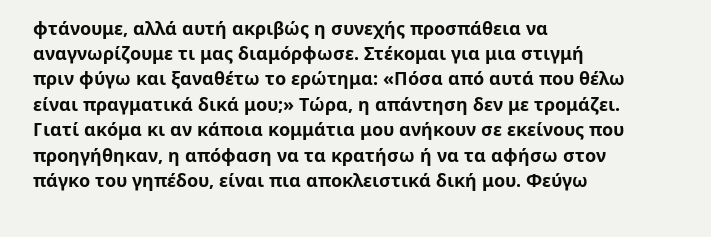φτάνουμε, αλλά αυτή ακριβώς η συνεχής προσπάθεια να αναγνωρίζουμε τι μας διαμόρφωσε. Στέκομαι για μια στιγμή πριν φύγω και ξαναθέτω το ερώτημα: «Πόσα από αυτά που θέλω είναι πραγματικά δικά μου;» Τώρα, η απάντηση δεν με τρομάζει. Γιατί ακόμα κι αν κάποια κομμάτια μου ανήκουν σε εκείνους που προηγήθηκαν, η απόφαση να τα κρατήσω ή να τα αφήσω στον πάγκο του γηπέδου, είναι πια αποκλειστικά δική μου. Φεύγω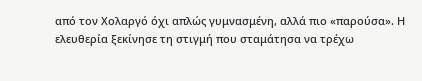από τον Χολαργό όχι απλώς γυμνασμένη, αλλά πιο «παρούσα». Η ελευθερία ξεκίνησε τη στιγμή που σταμάτησα να τρέχω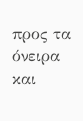προς τα όνειρα και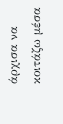άρχισα να κοιτάζω μέσα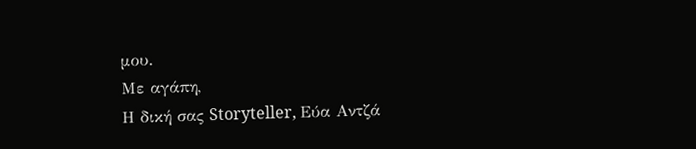μου.
Με αγάπη,
Η δική σας Storyteller, Εύα Αντζά